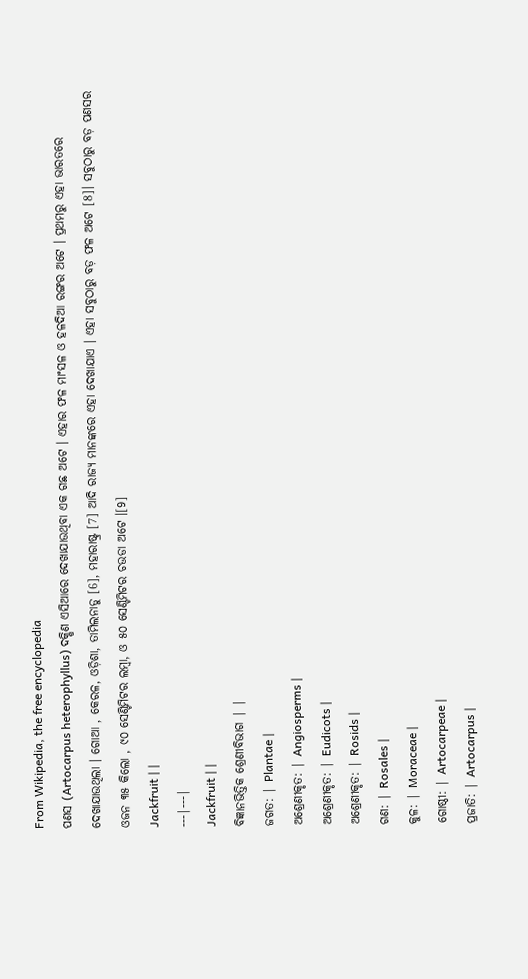From Wikipedia, the free encyclopedia
ପଣସ (Artocarpus heterophyllus) ଦକ୍ଷିଣ ଏସିଆରେ ଦେଖାଯାଉଥିବା ଏକ ଗଛ ଅଟେ । ଏହାର ଫଳ ମାଂସଳ ଓ ହଳଦିଆ ରଙ୍ଗର ଅଟେ । ପ୍ରଥମରୁ ଏହା ଭାରତରେ ଦେଖାଯାଉଥିଲା । ଗୋଆ , କେରଳ, ଓଡ଼ିଶା, ତାମିଲନାଡୁ [6], ମହାରାଷ୍ଟ୍ର [7] ଆଦି ରାଜ୍ୟ ମାନଙ୍କରେ ଏହା ଦେଖାଯାଏ । ଏହା ସବୁଠାରୁ ବଡ଼ ଫଳ ଅଟେ [8]। ସବୁଠାରୁ ବଡ଼ ପଣସର ଓଜନ ୩୫ କିଲୋ , ୯୦ ସେଣ୍ଟିମିଟର ଲମ୍ବା, ଓ ୫୦ ସେଣ୍ଟିମିଟର ଚଉଡା ଅଟେ ।[9]
Jackfruit | |
---|---|
Jackfruit | |
ବିଜ୍ଞାନଭିତ୍ତିକ ଶ୍ରେଣୀବିଭାଗ | |
ଜଗତ: | Plantae |
ଅଶ୍ରେଣୀକୃତ: | Angiosperms |
ଅଶ୍ରେଣୀକୃତ: | Eudicots |
ଅଶ୍ରେଣୀକୃତ: | Rosids |
ଗଣ: | Rosales |
କୁଳ: | Moraceae |
ଗୋଷ୍ଠୀ: | Artocarpeae |
ପ୍ରଜାତି: | Artocarpus |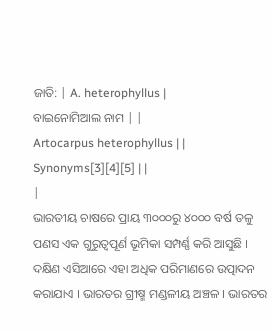ଜାତି: | A. heterophyllus |
ବାଇନୋମିଆଲ ନାମ | |
Artocarpus heterophyllus | |
Synonyms[3][4][5] | |
|
ଭାରତୀୟ ଚାଷରେ ପ୍ରାୟ ୩୦୦୦ରୁ ୪୦୦୦ ବର୍ଷ ତଳୁ ପଣସ ଏକ ଗୁରୁତ୍ୱପୂର୍ଣ ଭୂମିକା ସମ୍ପର୍ଣ୍ଣ କରି ଆସୁଛି । ଦକ୍ଷିଣ ଏସିଆରେ ଏହା ଅଧିକ ପରିମାଣରେ ଉତ୍ପାଦନ କରାଯାଏ । ଭାରତର ଗ୍ରୀଷ୍ମ ମଣ୍ଡଳୀୟ ଅଞ୍ଚଳ । ଭାରତର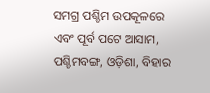ସମଗ୍ର ପଶ୍ଚିମ ଉପକୂଳରେ ଏବଂ ପୂର୍ବ ପଟେ ଆସାମ, ପଶ୍ଚିମବଙ୍ଗ, ଓଡ଼ିଶା, ବିହାର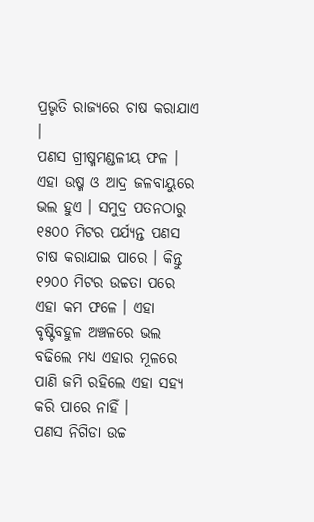ପ୍ରଭୃତି ରାଜ୍ୟରେ ଚାଷ କରାଯାଏ ।
ପଣସ ଗ୍ରୀଷ୍ମମଣ୍ଡଳୀୟ ଫଳ । ଏହା ଉଷ୍ମ ଓ ଆଦ୍ର ଜଳବାୟୁରେ ଭଲ ହୁଏ । ସମୁଦ୍ର ପତନଠାରୁ ୧୫୦୦ ମିଟର ପର୍ଯ୍ୟନ୍ତ ପଣସ ଚାଷ କରାଯାଇ ପାରେ । କିନ୍ତୁ ୧୨୦୦ ମିଟର ଉଚ୍ଚତା ପରେ ଏହା କମ ଫଳେ । ଏହା ବୃଷ୍ଟିବହୁଳ ଅଞ୍ଚଳରେ ଭଲ ବଢିଲେ ମଧ୍ୟ ଏହାର ମୂଳରେ ପାଣି ଜମି ରହିଲେ ଏହା ସହ୍ୟ କରି ପାରେ ନାହିଁ ।
ପଣସ ନିଗିଡା ଉଚ୍ଚ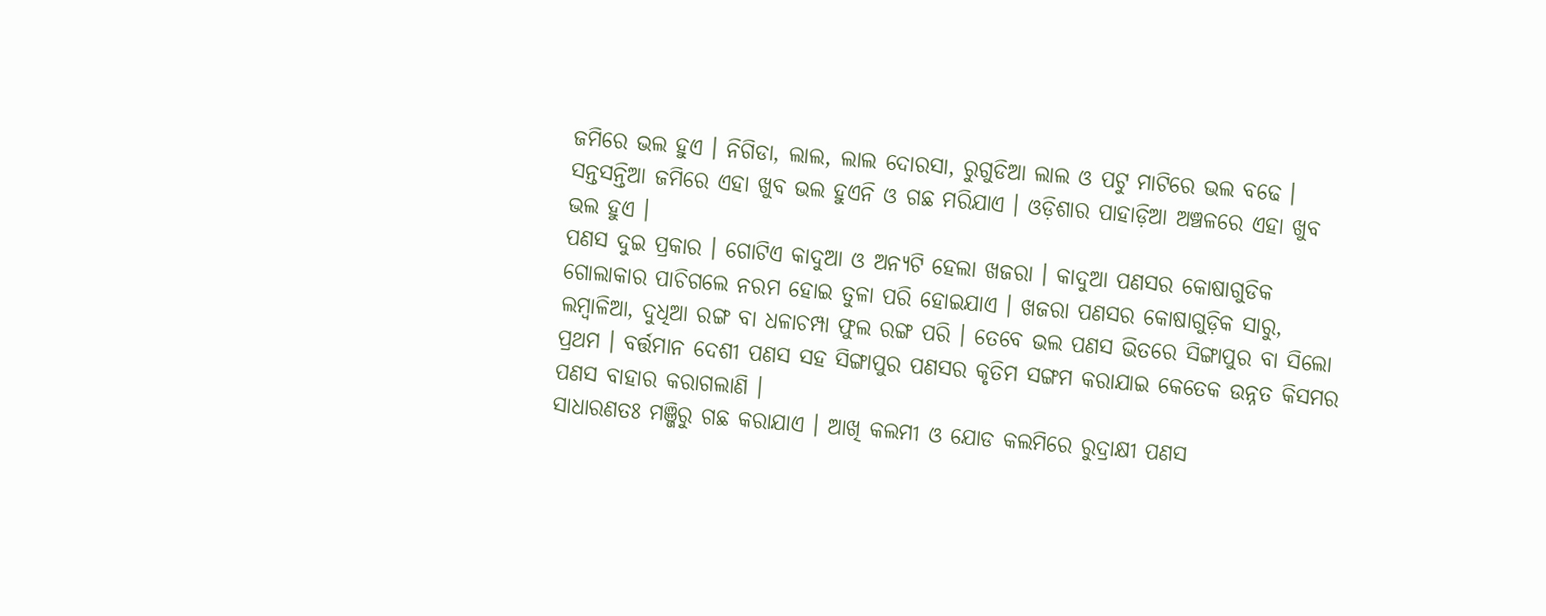ଜମିରେ ଭଲ ହୁଏ । ନିଗିଡା, ଲାଲ, ଲାଲ ଦୋରସା, ରୁଗୁଡିଆ ଲାଲ ଓ ପଟୁ ମାଟିରେ ଭଲ ବଢେ । ସନ୍ତସନ୍ତିଆ ଜମିରେ ଏହା ଖୁବ ଭଲ ହୁଏନି ଓ ଗଛ ମରିଯାଏ । ଓଡ଼ିଶାର ପାହାଡ଼ିଆ ଅଞ୍ଚଳରେ ଏହା ଖୁବ ଭଲ ହୁଏ ।
ପଣସ ଦୁଇ ପ୍ରକାର । ଗୋଟିଏ କାଦୁଆ ଓ ଅନ୍ୟଟି ହେଲା ଖଜରା । କାଦୁଆ ପଣସର କୋଷାଗୁଡିକ ଗୋଲାକାର ପାଚିଗଲେ ନରମ ହୋଇ ତୁଳା ପରି ହୋଇଯାଏ । ଖଜରା ପଣସର କୋଷାଗୁଡ଼ିକ ସାରୁ, ଲମ୍ବାଳିଆ, ଦୁଧିଆ ରଙ୍ଗ ବା ଧଳାଚମ୍ପା ଫୁଲ ରଙ୍ଗ ପରି । ତେବେ ଭଲ ପଣସ ଭିତରେ ସିଙ୍ଗାପୁର ବା ସିଲୋ ପ୍ରଥମ । ବର୍ତ୍ତମାନ ଦେଶୀ ପଣସ ସହ ସିଙ୍ଗାପୁର ପଣସର କୃତିମ ସଙ୍ଗମ କରାଯାଇ କେତେକ ଉନ୍ନତ କିସମର ପଣସ ବାହାର କରାଗଲାଣି ।
ସାଧାରଣତଃ ମଞ୍ଜିରୁ ଗଛ କରାଯାଏ । ଆଖି କଲମୀ ଓ ଯୋଡ କଲମିରେ ରୁଦ୍ରାକ୍ଷୀ ପଣସ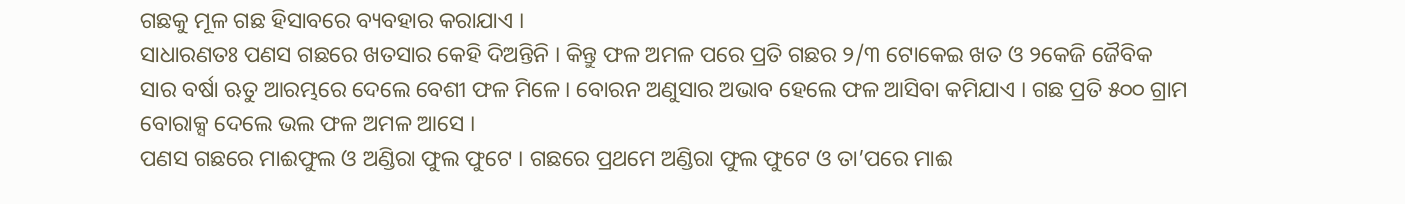ଗଛକୁ ମୂଳ ଗଛ ହିସାବରେ ବ୍ୟବହାର କରାଯାଏ ।
ସାଧାରଣତଃ ପଣସ ଗଛରେ ଖତସାର କେହି ଦିଅନ୍ତିନି । କିନ୍ତୁ ଫଳ ଅମଳ ପରେ ପ୍ରତି ଗଛର ୨/୩ ଟୋକେଇ ଖତ ଓ ୨କେଜି ଜୈବିକ ସାର ବର୍ଷା ଋତୁ ଆରମ୍ଭରେ ଦେଲେ ବେଶୀ ଫଳ ମିଳେ । ବୋରନ ଅଣୁସାର ଅଭାବ ହେଲେ ଫଳ ଆସିବା କମିଯାଏ । ଗଛ ପ୍ରତି ୫୦୦ ଗ୍ରାମ ବୋରାକ୍ସ ଦେଲେ ଭଲ ଫଳ ଅମଳ ଆସେ ।
ପଣସ ଗଛରେ ମାଈଫୁଲ ଓ ଅଣ୍ଡିରା ଫୁଲ ଫୁଟେ । ଗଛରେ ପ୍ରଥମେ ଅଣ୍ଡିରା ଫୁଲ ଫୁଟେ ଓ ତା’ପରେ ମାଈ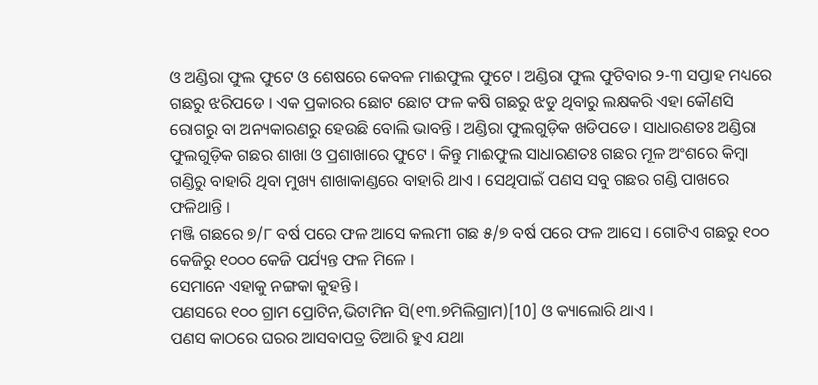ଓ ଅଣ୍ଡିରା ଫୁଲ ଫୁଟେ ଓ ଶେଷରେ କେବଳ ମାଈଫୁଲ ଫୁଟେ । ଅଣ୍ଡିରା ଫୁଲ ଫୁଟିବାର ୨-୩ ସପ୍ତାହ ମଧ୍ୟରେ ଗଛରୁ ଝରିପଡେ । ଏକ ପ୍ରକାରର ଛୋଟ ଛୋଟ ଫଳ କଷି ଗଛରୁ ଝଡୁ ଥିବାରୁ ଲକ୍ଷକରି ଏହା କୌଣସି ରୋଗରୁ ବା ଅନ୍ୟକାରଣରୁ ହେଉଛି ବୋଲି ଭାବନ୍ତି । ଅଣ୍ଡିରା ଫୁଲଗୁଡ଼ିକ ଖଡିପଡେ । ସାଧାରଣତଃ ଅଣ୍ଡିରା ଫୁଲଗୁଡ଼ିକ ଗଛର ଶାଖା ଓ ପ୍ରଶାଖାରେ ଫୁଟେ । କିନ୍ତୁ ମାଈଫୁଲ ସାଧାରଣତଃ ଗଛର ମୂଳ ଅଂଶରେ କିମ୍ବା ଗଣ୍ଡିରୁ ବାହାରି ଥିବା ମୁଖ୍ୟ ଶାଖାକାଣ୍ଡରେ ବାହାରି ଥାଏ । ସେଥିପାଇଁ ପଣସ ସବୁ ଗଛର ଗଣ୍ଡି ପାଖରେ ଫଳିଥାନ୍ତି ।
ମଞ୍ଜି ଗଛରେ ୭/୮ ବର୍ଷ ପରେ ଫଳ ଆସେ କଲମୀ ଗଛ ୫/୭ ବର୍ଷ ପରେ ଫଳ ଆସେ । ଗୋଟିଏ ଗଛରୁ ୧୦୦ କେଜିରୁ ୧୦୦୦ କେଜି ପର୍ଯ୍ୟନ୍ତ ଫଳ ମିଳେ ।
ସେମାନେ ଏହାକୁ ନଙ୍ଗକା କୁହନ୍ତି ।
ପଣସରେ ୧୦୦ ଗ୍ରାମ ପ୍ରୋଟିନ,ଭିଟାମିନ ସି(୧୩.୭ମିଲିଗ୍ରାମ)[10] ଓ କ୍ୟାଲୋରି ଥାଏ ।
ପଣସ କାଠରେ ଘରର ଆସବାପତ୍ର ତିଆରି ହୁଏ ଯଥା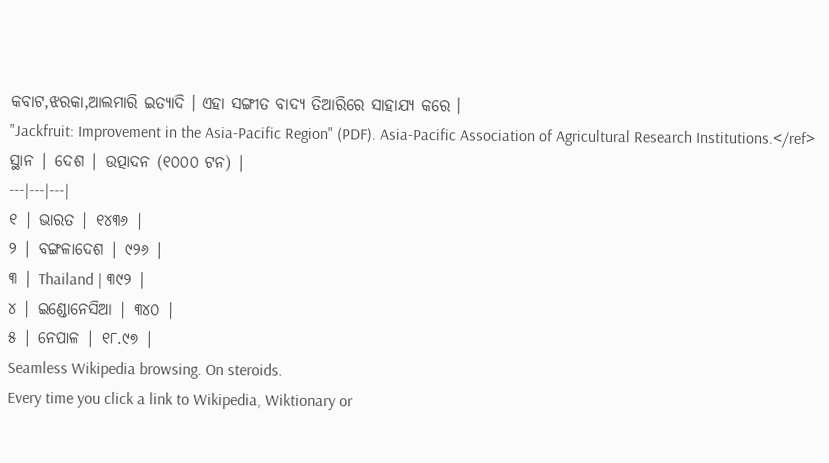କବାଟ,ଝରକା,ଆଲମାରି ଇତ୍ୟାଦି । ଏହା ସଙ୍ଗୀତ ବାଦ୍ୟ ତିଆରିରେ ସାହାଯ୍ୟ କରେ ।
"Jackfruit: Improvement in the Asia-Pacific Region" (PDF). Asia-Pacific Association of Agricultural Research Institutions.</ref>
ସ୍ଥାନ | ଦେଶ | ଉତ୍ପାଦନ (୧୦୦୦ ଟନ) |
---|---|---|
୧ | ଭାରତ | ୧୪୩୬ |
୨ | ବଙ୍ଗଳାଦେଶ | ୯୨୬ |
୩ | Thailand | ୩୯୨ |
୪ | ଇଣ୍ଡୋନେସିଆ | ୩୪୦ |
୫ | ନେପାଳ | ୧୮.୯୭ |
Seamless Wikipedia browsing. On steroids.
Every time you click a link to Wikipedia, Wiktionary or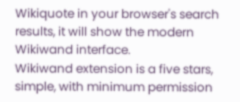Wikiquote in your browser's search results, it will show the modern Wikiwand interface.
Wikiwand extension is a five stars, simple, with minimum permission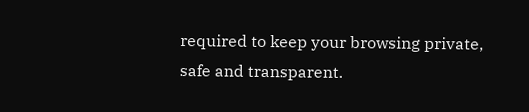required to keep your browsing private, safe and transparent.